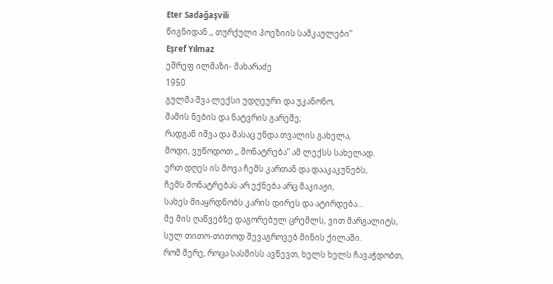Eter Sadağaşvili
წიგნიდან ,, თურქული პოეზიის სამკაულები”
Eşref Yılmaz
ეშრეფ ილმაზი- მახარაძე
1950
გულმა შვა ლექსი უდღეური და უკანონო,
მამის ნების და ნატვრის გარეშე;
რადგან იშვა და მასაც უნდა თვალის გახელა,
მოდი, ვუწოდოთ ,, მონატრება” ამ ლექსს სახელად.
ერთ დღეს ის მოვა ჩემს კართან და დააკაკუნებს,
ჩემს მონატრებას არ ექნება არც მაკიაჟი,
სახეს მიაყრდნობს კარის დირეს და ატირდება…
მე მის ღაწვებზე დაგორებულ ცრემლს, ვით მარგალიტს,
სულ თითო-თითოდ შევაგროვებ მინის ქილაში.
რომ მერე, როცა სასმისს ავწევთ, ხელს ხელს ჩავაჭდობთ,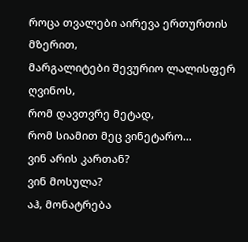როცა თვალები აირევა ერთურთის მზერით,
მარგალიტები შევურიო ლალისფერ ღვინოს,
რომ დავთვრე მეტად,
რომ სიამით მეც ვინეტარო…
ვინ არის კართან?
ვინ მოსულა?
აჰ, მონატრება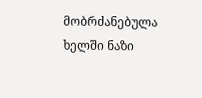მობრძანებულა ხელში ნაზი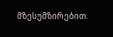მზესუმზირებით.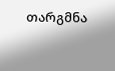თარგმნა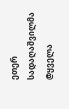ეთერ სადაღაშვილმა
@ყველა